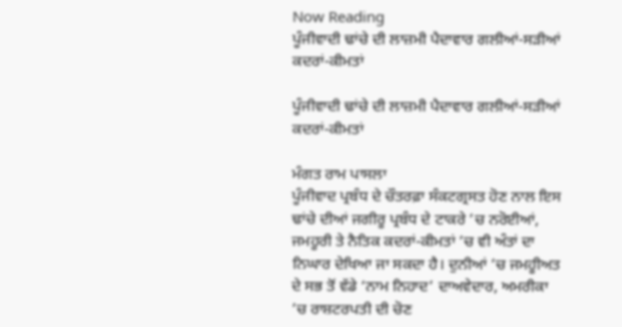Now Reading
ਪੂੰਜੀਵਾਦੀ ਢਾਂਚੇ ਦੀ ਲਾਜ਼ਮੀ ਪੈਦਾਵਾਰ ਗਲੀਆਂ-ਸੜੀਆਂ ਕਦਰਾਂ-ਕੀਮਤਾਂ

ਪੂੰਜੀਵਾਦੀ ਢਾਂਚੇ ਦੀ ਲਾਜ਼ਮੀ ਪੈਦਾਵਾਰ ਗਲੀਆਂ-ਸੜੀਆਂ ਕਦਰਾਂ-ਕੀਮਤਾਂ

ਮੰਗਤ ਰਾਮ ਪਾਸਲਾ
ਪੂੰਜੀਵਾਦ ਪ੍ਰਬੰਧ ਦੇ ਚੌਤਰਫ਼ਾ ਸੰਕਟਗ੍ਰਸਤ ਹੋਣ ਨਾਲ ਇਸ ਢਾਂਚੇ ਦੀਆਂ ਜਗੀਰੂ ਪ੍ਰਬੰਧ ਦੇ ਟਾਕਰੇ ’ਚ ਨਰੋਈਆਂ, ਜਮਹੂਰੀ ਤੇ ਨੈਤਿਕ ਕਦਰਾਂ-ਕੀਮਤਾਂ ’ਚ ਵੀ ਅੰਤਾਂ ਦਾ ਨਿਘਾਰ ਦੇਖਿਆ ਜਾ ਸਕਦਾ ਹੈ। ਦੁਨੀਆਂ ’ਚ ਜਮਹੂੀਅਤ ਦੇ ਸਭ ਤੋਂ ਵੱਡੇ ‘ਨਾਮ ਨਿਹਾਦ’ ਦਾਅਵੇਦਾਰ, ਅਮਰੀਕਾ ’ਚ ਰਾਸ਼ਟਰਪਤੀ ਦੀ ਚੋਣ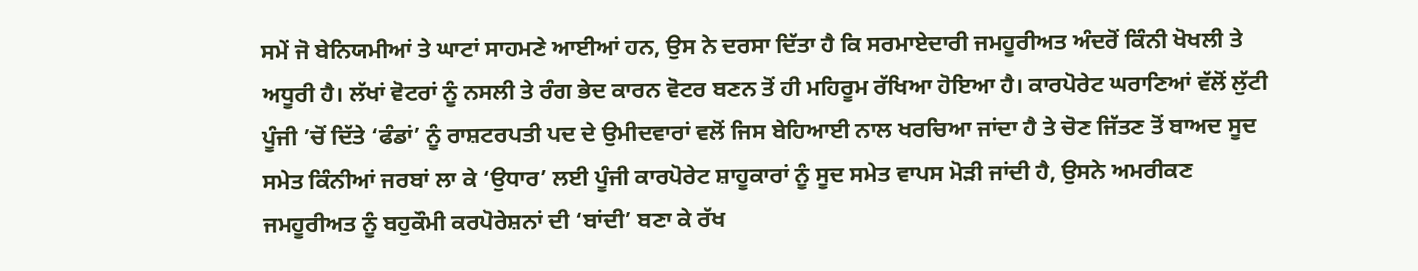ਸਮੇਂ ਜੋ ਬੇਨਿਯਮੀਆਂ ਤੇ ਘਾਟਾਂ ਸਾਹਮਣੇ ਆਈਆਂ ਹਨ, ਉਸ ਨੇ ਦਰਸਾ ਦਿੱਤਾ ਹੈ ਕਿ ਸਰਮਾਏਦਾਰੀ ਜਮਹੂਰੀਅਤ ਅੰਦਰੋਂ ਕਿੰਨੀ ਖੋਖਲੀ ਤੇ ਅਧੂਰੀ ਹੈ। ਲੱਖਾਂ ਵੋਟਰਾਂ ਨੂੰ ਨਸਲੀ ਤੇ ਰੰਗ ਭੇਦ ਕਾਰਨ ਵੋਟਰ ਬਣਨ ਤੋਂ ਹੀ ਮਹਿਰੂਮ ਰੱਖਿਆ ਹੋਇਆ ਹੈ। ਕਾਰਪੋਰੇਟ ਘਰਾਣਿਆਂ ਵੱਲੋਂ ਲੁੱਟੀ ਪੂੰਜੀ ’ਚੋਂ ਦਿੱਤੇ ‘ਫੰਡਾਂ’ ਨੂੰ ਰਾਸ਼ਟਰਪਤੀ ਪਦ ਦੇ ਉਮੀਦਵਾਰਾਂ ਵਲੋਂ ਜਿਸ ਬੇਹਿਆਈ ਨਾਲ ਖਰਚਿਆ ਜਾਂਦਾ ਹੈ ਤੇ ਚੋਣ ਜਿੱਤਣ ਤੋਂ ਬਾਅਦ ਸੂਦ ਸਮੇਤ ਕਿੰਨੀਆਂ ਜਰਬਾਂ ਲਾ ਕੇ ‘ਉਧਾਰ’ ਲਈ ਪੂੰਜੀ ਕਾਰਪੋਰੇਟ ਸ਼ਾਹੂਕਾਰਾਂ ਨੂੰ ਸੂਦ ਸਮੇਤ ਵਾਪਸ ਮੋੜੀ ਜਾਂਦੀ ਹੈ, ਉਸਨੇ ਅਮਰੀਕਣ ਜਮਹੂਰੀਅਤ ਨੂੰ ਬਹੁਕੌਮੀ ਕਰਪੋਰੇਸ਼ਨਾਂ ਦੀ ‘ਬਾਂਦੀ’ ਬਣਾ ਕੇ ਰੱਖ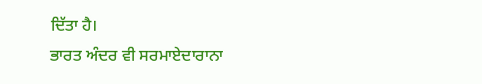ਦਿੱਤਾ ਹੈ।
ਭਾਰਤ ਅੰਦਰ ਵੀ ਸਰਮਾਏਦਾਰਾਨਾ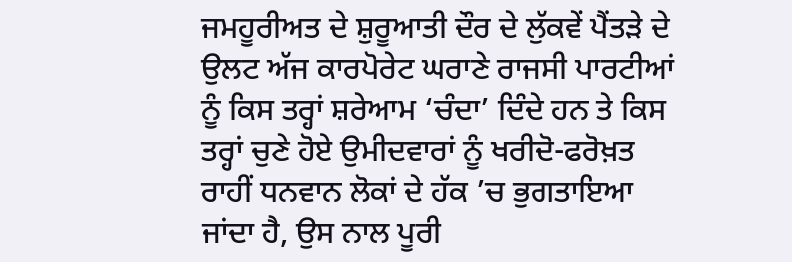ਜਮਹੂਰੀਅਤ ਦੇ ਸ਼ੁਰੂਆਤੀ ਦੌਰ ਦੇ ਲੁੱਕਵੇਂ ਪੈਂਤੜੇ ਦੇ ਉਲਟ ਅੱਜ ਕਾਰਪੋਰੇਟ ਘਰਾਣੇ ਰਾਜਸੀ ਪਾਰਟੀਆਂ ਨੂੰ ਕਿਸ ਤਰ੍ਹਾਂ ਸ਼ਰੇਆਮ ‘ਚੰਦਾ’ ਦਿੰਦੇ ਹਨ ਤੇ ਕਿਸ ਤਰ੍ਹਾਂ ਚੁਣੇ ਹੋਏ ਉਮੀਦਵਾਰਾਂ ਨੂੰ ਖਰੀਦੋ-ਫਰੋਖ਼ਤ ਰਾਹੀਂ ਧਨਵਾਨ ਲੋਕਾਂ ਦੇ ਹੱਕ ’ਚ ਭੁਗਤਾਇਆ ਜਾਂਦਾ ਹੈ, ਉਸ ਨਾਲ ਪੂਰੀ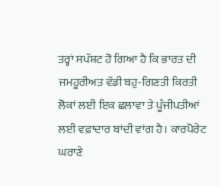ਤਰ੍ਹਾਂ ਸਪੱਸ਼ਟ ਹੋ ਗਿਆ ਹੈ ਕਿ ਭਾਰਤ ਦੀ ਜਮਹੂਰੀਅਤ ਵੱਡੀ ਬਹੁ-ਗਿਣਤੀ ਕਿਰਤੀ ਲੋਕਾਂ ਲਈ ਇਕ ਛਲਾਵਾ ਤੇ ਪੂੰਜੀਪਤੀਆਂ ਲਈ ਵਫ਼ਾਦਾਰ ਬਾਂਦੀ ਵਾਂਗ ਹੈ। ਕਾਰਪੋਰੇਟ ਘਰਾਣੇ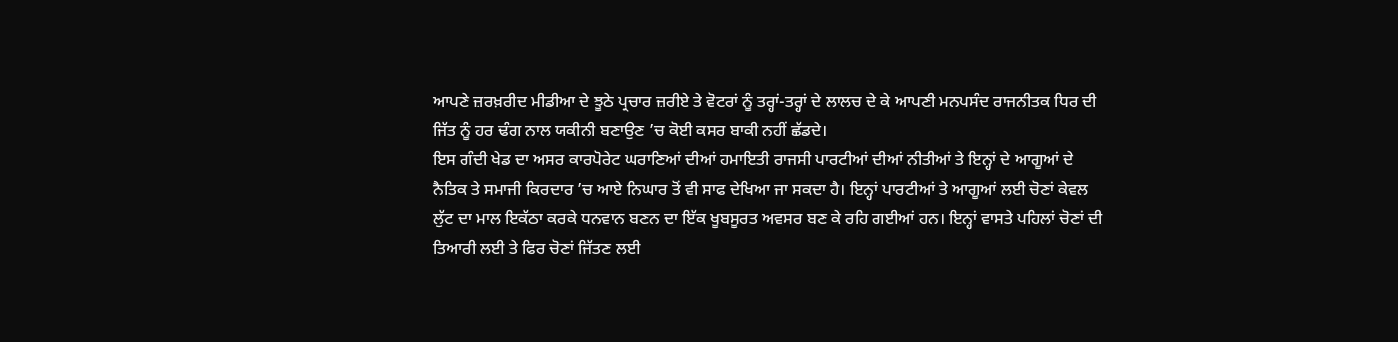ਆਪਣੇ ਜ਼ਰਖ਼ਰੀਦ ਮੀਡੀਆ ਦੇ ਝੂਠੇ ਪ੍ਰਚਾਰ ਜ਼ਰੀਏ ਤੇ ਵੋਟਰਾਂ ਨੂੰ ਤਰ੍ਹਾਂ-ਤਰ੍ਹਾਂ ਦੇ ਲਾਲਚ ਦੇ ਕੇ ਆਪਣੀ ਮਨਪਸੰਦ ਰਾਜਨੀਤਕ ਧਿਰ ਦੀ ਜਿੱਤ ਨੂੰ ਹਰ ਢੰਗ ਨਾਲ ਯਕੀਨੀ ਬਣਾਉਣ ’ਚ ਕੋਈ ਕਸਰ ਬਾਕੀ ਨਹੀਂ ਛੱਡਦੇ।
ਇਸ ਗੰਦੀ ਖੇਡ ਦਾ ਅਸਰ ਕਾਰਪੋਰੇਟ ਘਰਾਣਿਆਂ ਦੀਆਂ ਹਮਾਇਤੀ ਰਾਜਸੀ ਪਾਰਟੀਆਂ ਦੀਆਂ ਨੀਤੀਆਂ ਤੇ ਇਨ੍ਹਾਂ ਦੇ ਆਗੂਆਂ ਦੇ ਨੈਤਿਕ ਤੇ ਸਮਾਜੀ ਕਿਰਦਾਰ ’ਚ ਆਏ ਨਿਘਾਰ ਤੋਂ ਵੀ ਸਾਫ ਦੇਖਿਆ ਜਾ ਸਕਦਾ ਹੈ। ਇਨ੍ਹਾਂ ਪਾਰਟੀਆਂ ਤੇ ਆਗੂਆਂ ਲਈ ਚੋਣਾਂ ਕੇਵਲ ਲੁੱਟ ਦਾ ਮਾਲ ਇਕੱਠਾ ਕਰਕੇ ਧਨਵਾਨ ਬਣਨ ਦਾ ਇੱਕ ਖੂਬਸੂਰਤ ਅਵਸਰ ਬਣ ਕੇ ਰਹਿ ਗਈਆਂ ਹਨ। ਇਨ੍ਹਾਂ ਵਾਸਤੇ ਪਹਿਲਾਂ ਚੋਣਾਂ ਦੀ ਤਿਆਰੀ ਲਈ ਤੇ ਫਿਰ ਚੋਣਾਂ ਜਿੱਤਣ ਲਈ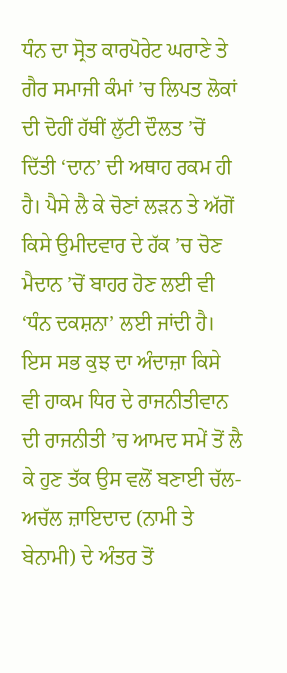ਧੰਨ ਦਾ ਸ੍ਰੋਤ ਕਾਰਪੋਰੇਟ ਘਰਾਣੇ ਤੇ ਗੈਰ ਸਮਾਜੀ ਕੰਮਾਂ ’ਚ ਲਿਪਤ ਲੋਕਾਂ ਦੀ ਦੋਹੀਂ ਹੱਥੀਂ ਲੁੱਟੀ ਦੌਲਤ ’ਚੋਂ ਦਿੱਤੀ ‘ਦਾਨ’ ਦੀ ਅਥਾਹ ਰਕਮ ਹੀ ਹੈ। ਪੈਸੇ ਲੈ ਕੇ ਚੋਣਾਂ ਲੜਨ ਤੇ ਅੱਗੋਂ ਕਿਸੇ ਉਮੀਦਵਾਰ ਦੇ ਹੱਕ ’ਚ ਚੋਣ ਮੈਦਾਨ ’ਚੋਂ ਬਾਹਰ ਹੋਣ ਲਈ ਵੀ ‘ਧੰਨ ਦਕਸ਼ਨਾ’ ਲਈ ਜਾਂਦੀ ਹੈ। ਇਸ ਸਭ ਕੁਝ ਦਾ ਅੰਦਾਜ਼ਾ ਕਿਸੇ ਵੀ ਹਾਕਮ ਧਿਰ ਦੇ ਰਾਜਨੀਤੀਵਾਨ ਦੀ ਰਾਜਨੀਤੀ ’ਚ ਆਮਦ ਸਮੇਂ ਤੋਂ ਲੈ ਕੇ ਹੁਣ ਤੱਕ ਉਸ ਵਲੋਂ ਬਣਾਈ ਚੱਲ-ਅਚੱਲ ਜ਼ਾਇਦਾਦ (ਨਾਮੀ ਤੇ ਬੇਨਾਮੀ) ਦੇ ਅੰਤਰ ਤੋਂ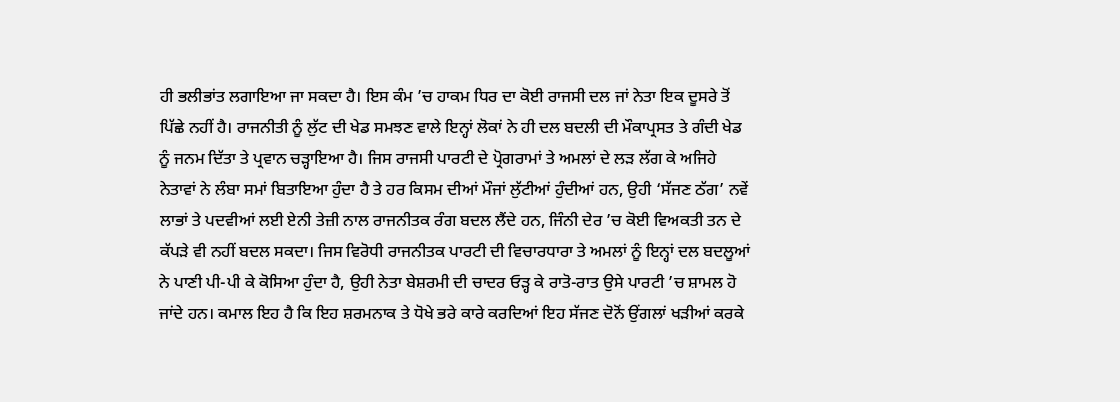ਹੀ ਭਲੀਭਾਂਤ ਲਗਾਇਆ ਜਾ ਸਕਦਾ ਹੈ। ਇਸ ਕੰਮ ’ਚ ਹਾਕਮ ਧਿਰ ਦਾ ਕੋਈ ਰਾਜਸੀ ਦਲ ਜਾਂ ਨੇਤਾ ਇਕ ਦੂਸਰੇ ਤੋਂ ਪਿੱਛੇ ਨਹੀਂ ਹੈ। ਰਾਜਨੀਤੀ ਨੂੰ ਲੁੱਟ ਦੀ ਖੇਡ ਸਮਝਣ ਵਾਲੇ ਇਨ੍ਹਾਂ ਲੋਕਾਂ ਨੇ ਹੀ ਦਲ ਬਦਲੀ ਦੀ ਮੌਕਾਪ੍ਰਸਤ ਤੇ ਗੰਦੀ ਖੇਡ ਨੂੰ ਜਨਮ ਦਿੱਤਾ ਤੇ ਪ੍ਰਵਾਨ ਚੜ੍ਹਾਇਆ ਹੈ। ਜਿਸ ਰਾਜਸੀ ਪਾਰਟੀ ਦੇ ਪ੍ਰੋਗਰਾਮਾਂ ਤੇ ਅਮਲਾਂ ਦੇ ਲੜ ਲੱਗ ਕੇ ਅਜਿਹੇ ਨੇਤਾਵਾਂ ਨੇ ਲੰਬਾ ਸਮਾਂ ਬਿਤਾਇਆ ਹੁੰਦਾ ਹੈ ਤੇ ਹਰ ਕਿਸਮ ਦੀਆਂ ਮੌਜਾਂ ਲੁੱਟੀਆਂ ਹੁੰਦੀਆਂ ਹਨ, ਉਹੀ ‘ਸੱਜਣ ਠੱਗ’ ਨਵੇਂ ਲਾਭਾਂ ਤੇ ਪਦਵੀਆਂ ਲਈ ਏਨੀ ਤੇਜ਼ੀ ਨਾਲ ਰਾਜਨੀਤਕ ਰੰਗ ਬਦਲ ਲੈਂਦੇ ਹਨ, ਜਿੰਨੀ ਦੇਰ ’ਚ ਕੋਈ ਵਿਅਕਤੀ ਤਨ ਦੇ ਕੱਪੜੇ ਵੀ ਨਹੀਂ ਬਦਲ ਸਕਦਾ। ਜਿਸ ਵਿਰੋਧੀ ਰਾਜਨੀਤਕ ਪਾਰਟੀ ਦੀ ਵਿਚਾਰਧਾਰਾ ਤੇ ਅਮਲਾਂ ਨੂੰ ਇਨ੍ਹਾਂ ਦਲ ਬਦਲੂਆਂ ਨੇ ਪਾਣੀ ਪੀ-ਪੀ ਕੇ ਕੋਸਿਆ ਹੁੰਦਾ ਹੈ, ਉਹੀ ਨੇਤਾ ਬੇਸ਼ਰਮੀ ਦੀ ਚਾਦਰ ਓੜ੍ਹ ਕੇ ਰਾਤੋ-ਰਾਤ ਉਸੇ ਪਾਰਟੀ ’ਚ ਸ਼ਾਮਲ ਹੋ ਜਾਂਦੇ ਹਨ। ਕਮਾਲ ਇਹ ਹੈ ਕਿ ਇਹ ਸ਼ਰਮਨਾਕ ਤੇ ਧੋਖੇ ਭਰੇ ਕਾਰੇ ਕਰਦਿਆਂ ਇਹ ਸੱਜਣ ਦੋਨੋਂ ਉਂਗਲਾਂ ਖੜੀਆਂ ਕਰਕੇ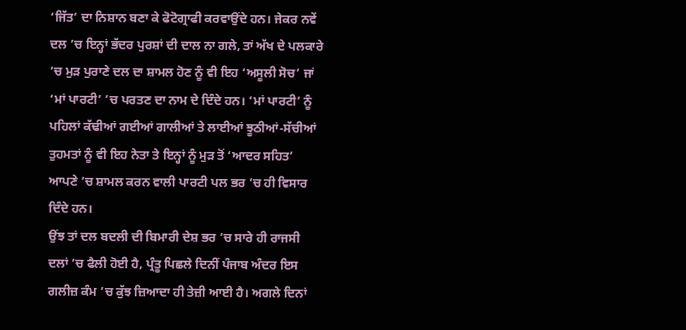‘ਜਿੱਤ’ ਦਾ ਨਿਸ਼ਾਨ ਬਣਾ ਕੇ ਫੋਟੋਗ੍ਰਾਫੀ ਕਰਵਾਉਂਦੇ ਹਨ। ਜੇਕਰ ਨਵੇਂ ਦਲ ’ਚ ਇਨ੍ਹਾਂ ਭੱਦਰ ਪੁਰਸ਼ਾਂ ਦੀ ਦਾਲ ਨਾ ਗਲੇ, ਤਾਂ ਅੱਖ ਦੇ ਪਲਕਾਰੇ ’ਚ ਮੁੜ ਪੁਰਾਣੇ ਦਲ ਦਾ ਸ਼ਾਮਲ ਹੋਣ ਨੂੰ ਵੀ ਇਹ ‘ਅਸੂਲੀ ਸੋਚ’ ਜਾਂ ‘ਮਾਂ ਪਾਰਟੀ’ ’ਚ ਪਰਤਣ ਦਾ ਨਾਮ ਦੇ ਦਿੰਦੇ ਹਨ। ‘ਮਾਂ ਪਾਰਟੀ’ ਨੂੰ ਪਹਿਲਾਂ ਕੱਢੀਆਂ ਗਈਆਂ ਗਾਲੀਆਂ ਤੇ ਲਾਈਆਂ ਝੂਠੀਆਂ-ਸੱਚੀਆਂ ਤੁਹਮਤਾਂ ਨੂੰ ਵੀ ਇਹ ਨੇਤਾ ਤੇ ਇਨ੍ਹਾਂ ਨੂੰ ਮੁੜ ਤੋਂ ‘ਆਦਰ ਸਹਿਤ’ ਆਪਣੇ ’ਚ ਸ਼ਾਮਲ ਕਰਨ ਵਾਲੀ ਪਾਰਟੀ ਪਲ ਭਰ ’ਚ ਹੀ ਵਿਸਾਰ ਦਿੰਦੇ ਹਨ।
ਉਂਝ ਤਾਂ ਦਲ ਬਦਲੀ ਦੀ ਬਿਮਾਰੀ ਦੇਸ਼ ਭਰ ’ਚ ਸਾਰੇ ਹੀ ਰਾਜਸੀ ਦਲਾਂ ’ਚ ਫੈਲੀ ਹੋਈ ਹੈ, ਪ੍ਰੰਤੂ ਪਿਛਲੇ ਦਿਨੀਂ ਪੰਜਾਬ ਅੰਦਰ ਇਸ ਗਲੀਜ਼ ਕੰਮ ’ਚ ਕੁੱਝ ਜ਼ਿਆਦਾ ਹੀ ਤੇਜ਼ੀ ਆਈ ਹੈ। ਅਗਲੇ ਦਿਨਾਂ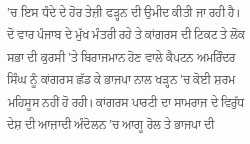’ਚ ਇਸ ਧੰਦੇ ਦੇ ਹੋਰ ਤੇਜ਼ੀ ਫੜ੍ਹਨ ਦੀ ਉਮੀਦ ਕੀਤੀ ਜਾ ਰਹੀ ਹੈ। ਦੋ ਵਾਰ ਪੰਜਾਬ ਦੇ ਮੁੱਖ ਮੰਤਰੀ ਰਹੇ ਤੇ ਕਾਂਗਰਸ ਦੀ ਟਿਕਟ ਤੇ ਲੋਕ ਸਭਾ ਦੀ ਕੁਰਸੀ ’ਤੇ ਬਿਰਾਜਮਾਨ ਹੋਣ ਵਾਲੇ ਕੈਪਟਨ ਅਮਰਿੰਦਰ ਸਿੰਘ ਨੂੰ ਕਾਂਗਰਸ ਛੱਡ ਕੇ ਭਾਜਪਾ ਨਾਲ ਖੜ੍ਹਨ ’ਚ ਕੋਈ ਸ਼ਰਮ ਮਹਿਸੂਸ ਨਹੀਂ ਹੋ ਰਹੀ। ਕਾਂਗਰਸ ਪਾਰਟੀ ਦਾ ਸਾਮਰਾਜ ਦੇ ਵਿਰੁੱਧ ਦੇਸ਼ ਦੀ ਆਜ਼ਾਦੀ ਅੰਦੋਲਨ ’ਚ ਆਗੂ ਰੋਲ ਤੇ ਭਾਜਪਾ ਦੀ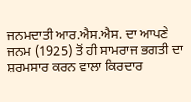ਜਨਮਦਾਤੀ ਆਰ.ਐਸ.ਐਸ. ਦਾ ਆਪਣੇ ਜਨਮ (1925) ਤੋਂ ਹੀ ਸਾਮਰਾਜ ਭਗਤੀ ਦਾ ਸ਼ਰਮਸਾਰ ਕਰਨ ਵਾਲਾ ਕਿਰਦਾਰ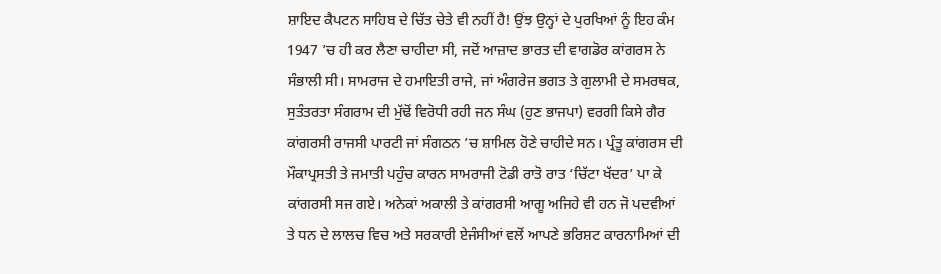ਸ਼ਾਇਦ ਕੈਪਟਨ ਸਾਹਿਬ ਦੇ ਚਿੱਤ ਚੇਤੇ ਵੀ ਨਹੀਂ ਹੈ! ਉਂਝ ਉਨ੍ਹਾਂ ਦੇ ਪੁਰਖਿਆਂ ਨੂੰ ਇਹ ਕੰਮ 1947 ’ਚ ਹੀ ਕਰ ਲੈਣਾ ਚਾਹੀਦਾ ਸੀ, ਜਦੋਂ ਆਜ਼ਾਦ ਭਾਰਤ ਦੀ ਵਾਗਡੋਰ ਕਾਂਗਰਸ ਨੇ ਸੰਭਾਲੀ ਸੀ। ਸਾਮਰਾਜ ਦੇ ਹਮਾਇਤੀ ਰਾਜੇ, ਜਾਂ ਅੰਗਰੇਜ ਭਗਤ ਤੇ ਗੁਲਾਮੀ ਦੇ ਸਮਰਥਕ, ਸੁਤੰਤਰਤਾ ਸੰਗਰਾਮ ਦੀ ਮੁੱਢੋਂ ਵਿਰੋਧੀ ਰਹੀ ਜਨ ਸੰਘ (ਹੁਣ ਭਾਜਪਾ) ਵਰਗੀ ਕਿਸੇ ਗੈਰ ਕਾਂਗਰਸੀ ਰਾਜਸੀ ਪਾਰਟੀ ਜਾਂ ਸੰਗਠਨ ’ਚ ਸ਼ਾਮਿਲ ਹੋਣੇ ਚਾਹੀਦੇ ਸਨ। ਪ੍ਰੰਤੂ ਕਾਂਗਰਸ ਦੀ ਮੌਕਾਪ੍ਰਸਤੀ ਤੇ ਜਮਾਤੀ ਪਹੁੰਚ ਕਾਰਨ ਸਾਮਰਾਜੀ ਟੋਡੀ ਰਾਤੋ ਰਾਤ ‘ਚਿੱਟਾ ਖੱਦਰ’ ਪਾ ਕੇ ਕਾਂਗਰਸੀ ਸਜ ਗਏ। ਅਨੇਕਾਂ ਅਕਾਲੀ ਤੇ ਕਾਂਗਰਸੀ ਆਗੂ ਅਜਿਹੇ ਵੀ ਹਨ ਜੋ ਪਦਵੀਆਂ ਤੇ ਧਨ ਦੇ ਲਾਲਚ ਵਿਚ ਅਤੇ ਸਰਕਾਰੀ ਏਜੰਸੀਆਂ ਵਲੋਂ ਆਪਣੇ ਭਰਿਸ਼ਟ ਕਾਰਨਾਮਿਆਂ ਦੀ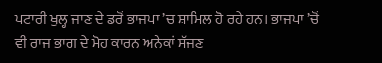ਪਟਾਰੀ ਖੁਲ੍ਹ ਜਾਣ ਦੇ ਡਰੋਂ ਭਾਜਪਾ ’ਚ ਸ਼ਾਮਿਲ ਹੋ ਰਹੇ ਹਨ। ਭਾਜਪਾ ’ਚੋਂ ਵੀ ਰਾਜ ਭਾਗ ਦੇ ਮੋਹ ਕਾਰਨ ਅਨੇਕਾਂ ਸੱਜਣ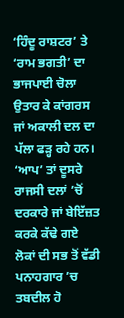‘ਹਿੰਦੂ ਰਾਸ਼ਟਰ’ ਤੇ ‘ਰਾਮ ਭਗਤੀ’ ਦਾ ਭਾਜਪਾਈ ਚੋਲਾ ਉਤਾਰ ਕੇ ਕਾਂਗਰਸ ਜਾਂ ਅਕਾਲੀ ਦਲ ਦਾ ਪੱਲਾ ਫੜ੍ਹ ਰਹੇ ਹਨ। ‘ਆਪ’ ਤਾਂ ਦੂਸਰੇ ਰਾਜਸੀ ਦਲਾਂ ’ਚੋਂ ਦਰਕਾਰੇ ਜਾਂ ਬੇਇੱਜ਼ਤ ਕਰਕੇ ਕੱਢੇ ਗਏ ਲੋਕਾਂ ਦੀ ਸਭ ਤੋਂ ਵੱਡੀ ਪਨਾਹਗਾਰ ’ਚ ਤਬਦੀਲ ਹੋ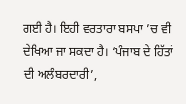ਗਈ ਹੈ। ਇਹੀ ਵਰਤਾਰਾ ਬਸਪਾ ’ਚ ਵੀ ਦੇਖਿਆ ਜਾ ਸਕਦਾ ਹੈ। ‘ਪੰਜਾਬ ਦੇ ਹਿੱਤਾਂ ਦੀ ਅਲੰਬਰਦਾਰੀ’,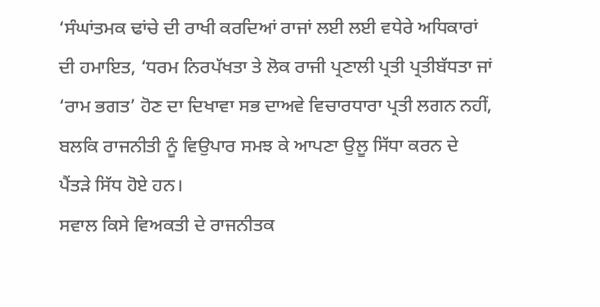‘ਸੰਘਾਂਤਮਕ ਢਾਂਚੇ ਦੀ ਰਾਖੀ ਕਰਦਿਆਂ ਰਾਜਾਂ ਲਈ ਲਈ ਵਧੇਰੇ ਅਧਿਕਾਰਾਂ ਦੀ ਹਮਾਇਤ, ‘ਧਰਮ ਨਿਰਪੱਖਤਾ ਤੇ ਲੋਕ ਰਾਜੀ ਪ੍ਰਣਾਲੀ ਪ੍ਰਤੀ ਪ੍ਰਤੀਬੱਧਤਾ ਜਾਂ ‘ਰਾਮ ਭਗਤ’ ਹੋਣ ਦਾ ਦਿਖਾਵਾ ਸਭ ਦਾਅਵੇ ਵਿਚਾਰਧਾਰਾ ਪ੍ਰਤੀ ਲਗਨ ਨਹੀਂ, ਬਲਕਿ ਰਾਜਨੀਤੀ ਨੂੰ ਵਿਉਪਾਰ ਸਮਝ ਕੇ ਆਪਣਾ ਉਲੂ ਸਿੱਧਾ ਕਰਨ ਦੇ ਪੈਂਤੜੇ ਸਿੱਧ ਹੋਏ ਹਨ।
ਸਵਾਲ ਕਿਸੇ ਵਿਅਕਤੀ ਦੇ ਰਾਜਨੀਤਕ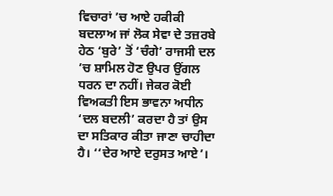ਵਿਚਾਰਾਂ ’ਚ ਆਏ ਹਕੀਕੀ ਬਦਲਾਅ ਜਾਂ ਲੋਕ ਸੇਵਾ ਦੇ ਤਜ਼ਰਬੇ ਹੇਠ ‘ਬੁਰੇ’ ਤੋਂ ‘ਚੰਗੇ’ ਰਾਜਸੀ ਦਲ ’ਚ ਸ਼ਾਮਿਲ ਹੋਣ ਉਪਰ ਉਂਗਲ ਧਰਨ ਦਾ ਨਹੀਂ। ਜੇਕਰ ਕੋਈ ਵਿਅਕਤੀ ਇਸ ਭਾਵਨਾ ਅਧੀਨ ‘ਦਲ ਬਦਲੀ’ ਕਰਦਾ ਹੈ ਤਾਂ ਉਸ ਦਾ ਸਤਿਕਾਰ ਕੀਤਾ ਜਾਣਾ ਚਾਹੀਦਾ ਹੈ। ‘‘ਦੇਰ ਆਏ ਦਰੁਸਤ ਆਏ’।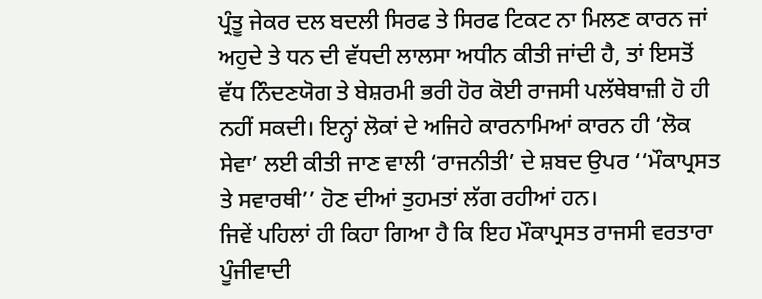ਪ੍ਰੰਤੂ ਜੇਕਰ ਦਲ ਬਦਲੀ ਸਿਰਫ ਤੇ ਸਿਰਫ ਟਿਕਟ ਨਾ ਮਿਲਣ ਕਾਰਨ ਜਾਂ ਅਹੁਦੇ ਤੇ ਧਨ ਦੀ ਵੱਧਦੀ ਲਾਲਸਾ ਅਧੀਨ ਕੀਤੀ ਜਾਂਦੀ ਹੈ, ਤਾਂ ਇਸਤੋਂ ਵੱਧ ਨਿੰਦਣਯੋਗ ਤੇ ਬੇਸ਼ਰਮੀ ਭਰੀ ਹੋਰ ਕੋਈ ਰਾਜਸੀ ਪਲੱਥੇਬਾਜ਼ੀ ਹੋ ਹੀ ਨਹੀਂ ਸਕਦੀ। ਇਨ੍ਹਾਂ ਲੋਕਾਂ ਦੇ ਅਜਿਹੇ ਕਾਰਨਾਮਿਆਂ ਕਾਰਨ ਹੀ ‘ਲੋਕ ਸੇਵਾ’ ਲਈ ਕੀਤੀ ਜਾਣ ਵਾਲੀ ‘ਰਾਜਨੀਤੀ’ ਦੇ ਸ਼ਬਦ ਉਪਰ ‘‘ਮੌਕਾਪ੍ਰਸਤ ਤੇ ਸਵਾਰਥੀ’’ ਹੋਣ ਦੀਆਂ ਤੁਹਮਤਾਂ ਲੱਗ ਰਹੀਆਂ ਹਨ।
ਜਿਵੇਂ ਪਹਿਲਾਂ ਹੀ ਕਿਹਾ ਗਿਆ ਹੈ ਕਿ ਇਹ ਮੌਕਾਪ੍ਰਸਤ ਰਾਜਸੀ ਵਰਤਾਰਾ ਪੂੰਜੀਵਾਦੀ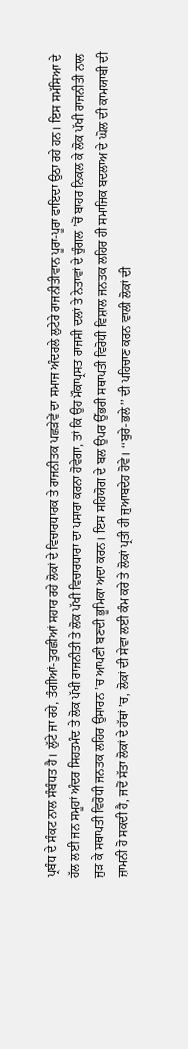ਪ੍ਰਬੰਧ ਦੇ ਸੰਕਟ ਨਾਲ ਸੰਬੰਧਤ ਹੈ। ਲੁੱਟੇ ਜਾ ਰਹੇ, ਤੰਗੀਆਂ-ਤੁਰਛੀਆਂ ਸਹਾਰ ਰਹੇ ਲੋਕਾਂ ਦੇ ਵਿਚਾਰਧਾਰਕ ਤੇ ਰਾਜਨੀਤਕ ਪਛੜੇਵੇਂ ਦਾ ਸਮਾਜ ਅੰਦਰਲੇ ਲੁਟੇਰੇ ਰਾਜਨੀਤੀਵਾਨ ਪੂਰਾ-ਪੂਰਾ ਫਾਇਦਾ ਉਠਾ ਰਹੇ ਹਨ। ਇਸ ਸਮੱਸਿਆ ਦੇ ਹੱਲ ਲਈ ਜਨ ਸਮੂਹਾਂ ਅੰਦਰ ਸਿਹਤਮੰਦ ਤੇ ਲੋਕ ਪੱਖੀ ਰਾਜਨੀਤੀ ਤੇ ਲੋਕ ਪੱਖੀ ਵਿਚਾਰਧਾਰਾ ਦਾ ਪਸਾਰਾ ਕਰਨਾ ਹੋਵੇਗਾ, ਤਾਂ ਕਿ ਉਹ ਮੌਕਾਪ੍ਰਸਤ ਰਾਜਸੀ ਦਲਾਂ ਤੇ ਨੇਤਾਵਾਂ ਦੇ ਚੁੰਗਲ ’ਚੋਂ ਬਾਹਰ ਨਿਕਲ ਕੇ ਲੋਕ ਪੱਖੀ ਰਾਜਨੀਤੀ ਨਾਲ ਜੁੜ ਕੇ ਸਥਾਪਤੀ ਵਿਰੋਧੀ ਜਨਤਕ ਲਹਿਰ ਉਸਾਰਨ ’ਚ ਆਪਣੀ ਬਣਦੀ ਭੂਮਿਕਾ ਅਦਾ ਕਰਨ। ਇਸ ਸਹਿਯੋਗ ਦੇ ਬਲ ਉਪਰ ਉੱਭਰੀ ਸਥਾਪਤੀ ਵਿਰੋਧੀ ਵਿਸ਼ਾਲ ਜਨਤਕ ਲਹਿਰ ਹੀ ਸਮਾਜਿਕ ਬਦਲਾਅ ਦੇ ਘੋਲ ਦੀ ਕਾਮਯਾਬੀ ਦੀ ਜ਼ਾਮਨੀ ਹੋ ਸਕਦੀ ਹੈ, ਜਦੋਂ ਸੱਤਾ ਲੋਕਾਂ ਦੇ ਹੱਥਾਂ ’ਚ, ਲੋਕਾਂ ਦੀ ਸੇਵਾ ਲਈ ਕੰਮ ਕਰੇ ਤੇ ਲੋਕਾਂ ਪ੍ਰਤੀ ਹੀ ਜੁਆਬਦੇਹ ਹੋਵੇ। ‘‘ਬੁਰੇ-ਭਲੇ’’ ਦੀ ਪਹਿਚਾਣ ਕਰਨ ਵਾਲੀ ਲੋਕਾਂ ਦੀ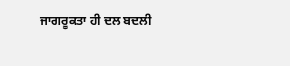ਜਾਗਰੂਕਤਾ ਹੀ ਦਲ ਬਦਲੀ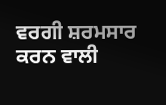ਵਰਗੀ ਸ਼ਰਮਸਾਰ ਕਰਨ ਵਾਲੀ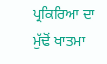ਪ੍ਰਕਿਰਿਆ ਦਾ ਮੁੱਢੋਂ ਖਾਤਮਾ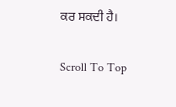ਕਰ ਸਕਦੀ ਹੈ।

Scroll To Top